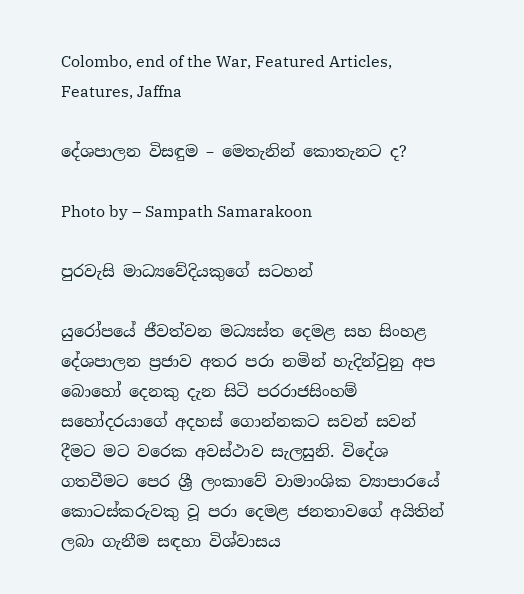Colombo, end of the War, Featured Articles, Features, Jaffna

දේශපාලන විසඳුම – මෙතැනින් කොතැනට ද?

Photo by – Sampath Samarakoon

පුරවැසි මාධ්‍යවේදියකුගේ සටහන්

යුරෝපයේ ජීවත්වන මධ්‍යස්ත දෙමළ සහ සිංහළ දේශපාලන ප්‍රජාව අතර පරා නමින් හැදින්වුනු අප බොහෝ දෙනකු දැන සිටි පරරාජසිංහම් සහෝදරයාගේ අදහස් ගොන්නකට සවන් සවන් දීමට මට වරෙක අවස්ථාව සැලසුනි. විදේශ ගතවීමට පෙර ශ්‍රී ලංකාවේ වාමාංශික ව්‍යාපාරයේ කොටස්කරුවකු වූ පරා දෙමළ ජනතාවගේ අයිතින් ලබා ගැනීම සඳහා විශ්වාසය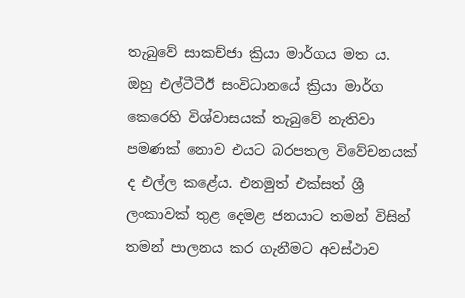තැබුවේ සාකච්ජා ක්‍රියා මාර්ගය මත ය. ඔහු එල්ටීටීඊ සංවිධානයේ ක්‍රියා මාර්ග කෙරෙහි විශ්වාසයක් තැබුවේ නැතිවා පමණක් නොව එයට බරපතල විවේචනයක් ද එල්ල කළේය. එනමුත් එක්සත් ශ්‍රී ලංකාවක් තුළ දෙමළ ජනයාට තමන් විසින් තමන් පාලනය කර ගැනීමට අවස්ථාව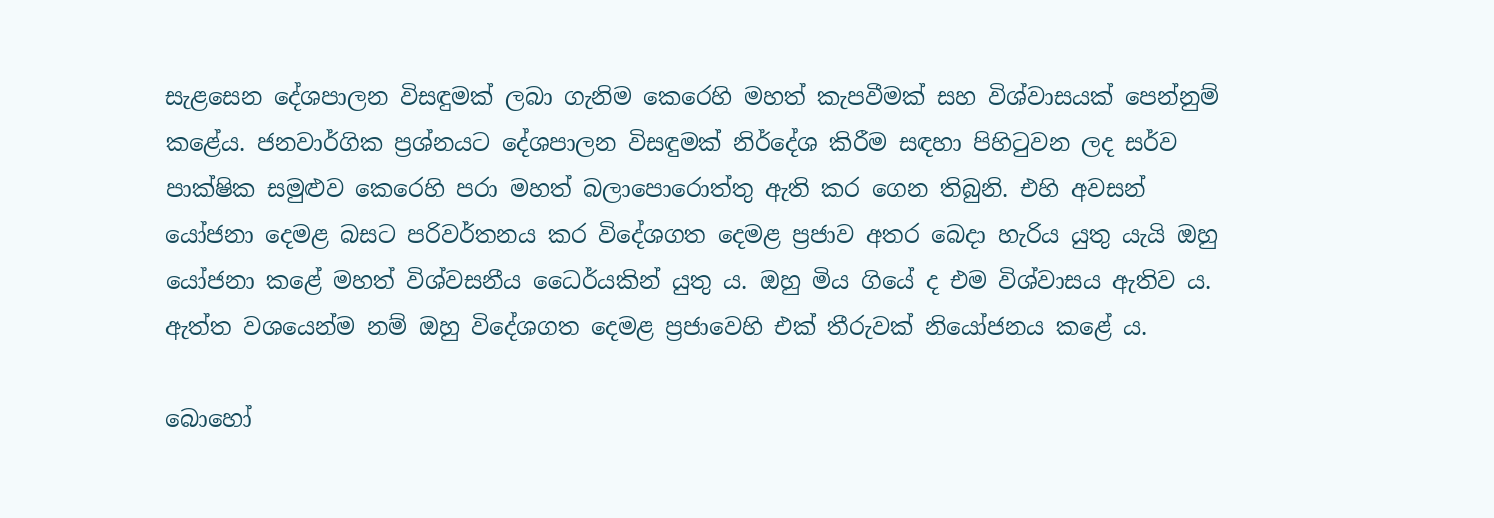සැළසෙන දේශපාලන විසඳුමක් ලබා ගැනිම කෙරෙහි මහත් කැපවීමක් සහ විශ්වාසයක් පෙන්නුම් කළේය. ජනවාර්ගික ප්‍රශ්නයට දේශපාලන විසඳුමක් නිර්දේශ කිරීම සඳහා පිහිටුවන ලද සර්ව පාක්ෂික සමුළුව කෙරෙහි පරා මහත් බලාපොරොත්තු ඇති කර ගෙන තිබුනි. එහි අවසන් යෝජනා දෙමළ බසට පරිවර්තනය කර විදේශගත දෙමළ ප්‍රජාව අතර බෙදා හැරිය යුතු යැයි ඔහු යෝජනා කළේ මහත් විශ්වසනීය ධෛර්යකින් යුතු ය. ඔහු මිය ගියේ ද එම විශ්වාසය ඇතිව ය. ඇත්ත වශයෙන්ම නම් ඔහු විදේශගත දෙමළ ප්‍රජාවෙහි එක් තීරුවක් නියෝජනය කළේ ය.

බොහෝ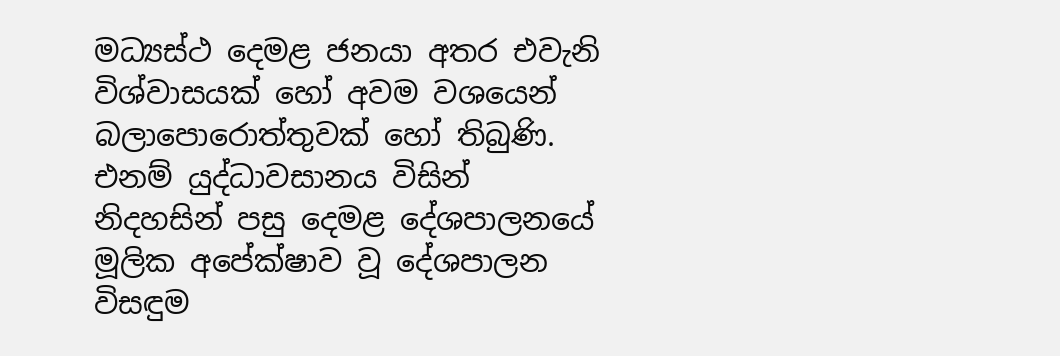මධ්‍යස්ථ දෙමළ ජනයා අතර එවැනි විශ්වාසයක් හෝ අවම වශයෙන් බලාපොරොත්තුවක් හෝ තිබුණි. එනම් යුද්ධාවසානය විසින් නිදහසින් පසු දෙමළ දේශපාලනයේ මූලික අපේක්ෂාව වූ දේශපාලන විසඳුම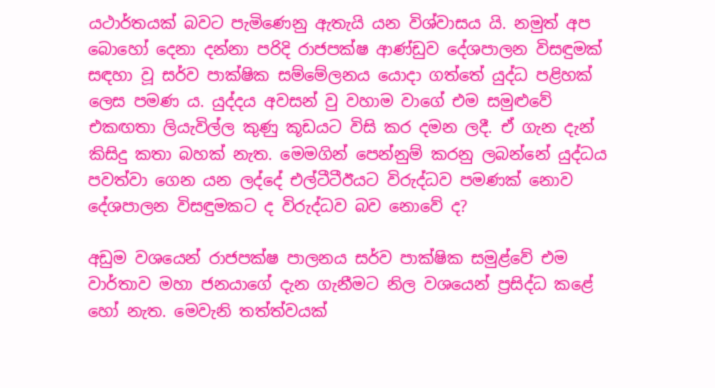යථාර්තයක් බවට පැමිණෙනු ඇතැයි යන විශ්වාසය යි. නමුත් අප බොහෝ දෙනා දන්නා පරිදි රාජපක්ෂ ආණ්ඩුව දේශපාලන විසඳුමක් සඳහා වූ සර්ව පාක්ෂික සම්මේලනය යොදා ගත්තේ යුද්ධ පළිහක් ලෙස පමණ ය. යුද්දය අවසන් වු වහාම වාගේ එම සමුළුවේ එකඟතා ලියැවිල්ල කුණු කූඩයට විසි කර දමන ලදී. ඒ ගැන දැන් කිසිදු කතා බහක් නැත. මෙමගින් පෙන්නුම් කරනු ලබන්නේ යුද්ධය පවත්වා ගෙන යන ලද්දේ එල්ටීටීඊයට විරුද්ධව පමණක් නොව දේශපාලන විසඳුමකට ද විරුද්ධව බව නොවේ ද?

අඩුම වශයෙන් රාජපක්ෂ පාලනය සර්ව පාක්ෂික සමුළ්වේ එම වාර්තාව මහා ජනයාගේ දැන ගැනීමට නිල වශයෙන් ප්‍රසිද්ධ කළේ හෝ නැත. මෙවැනි තත්ත්වයක්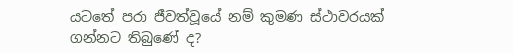යටතේ පරා ජීවත්වූයේ නම් කුමණ ස්ථාවරයක් ගන්නට තිබුණේ ද?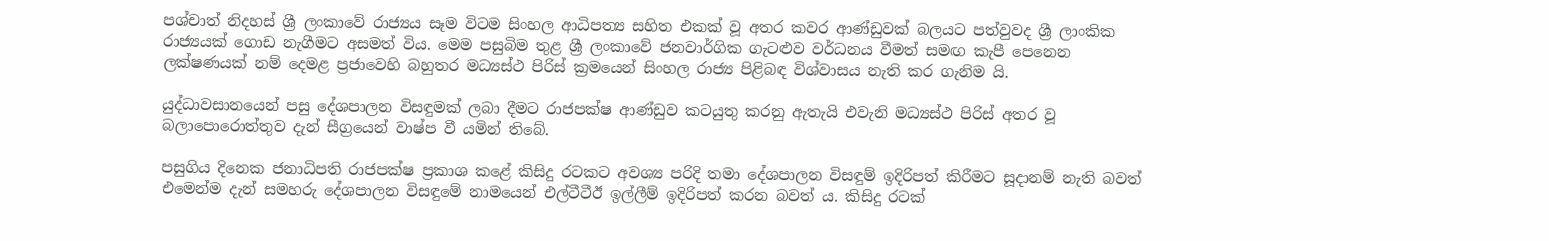පශ්චාත් නිදහස් ශ්‍රී ලංකාවේ රාජ්‍යය සෑම විටම සිංහල ආධිපත්‍ය සහිත එකක් වූ අතර කවර ආණ්ඩුවක් බලයට පත්වුවද ශ්‍රී ලාංකික රාජ්‍යයක් ගොඩ නැගීමට අසමත් විය. මෙම පසුබිම තුළ ශ්‍රී ලංකාවේ ජනවාර්ගික ගැටළුව වර්ධනය වීමත් සමඟ කැපී පෙනෙන ලක්ෂණයක් නම් දෙමළ ප්‍රජාවෙහි බහුතර මධ්‍යස්ථ පිරිස් ක්‍රමයෙන් සිංහල රාජ්‍ය පිළිබඳ විශ්වාසය නැති කර ගැනිම යි.

යුද්ධාවසානයෙන් පසු දේශපාලන විසඳුමක් ලබා දීමට රාජපක්ෂ ආණ්ඩුව කටයුතු කරනු ඇතැයි එවැනි මධ්‍යස්ථ පිරිස් අතර වූ බලාපොරොත්තුව දැන් සීග්‍රයෙන් වාෂ්ප වී යමින් තිබේ.

පසුගිය දිනෙක ජනාධිපති රාජපක්ෂ ප්‍රකාශ කළේ කිසිදු රටකට අවශ්‍ය පරිදි තමා දේශපාලන විසඳුම් ඉදිරිපත් කිරීමට සූදානම් නැති බවත් එමෙන්ම දැන් සමහරු දේශපාලන විසඳුමේ නාමයෙන් එල්ටීටීඊ ඉල්ලීම් ඉදිරිපත් කරන බවත් ය. කිසිදු රටක්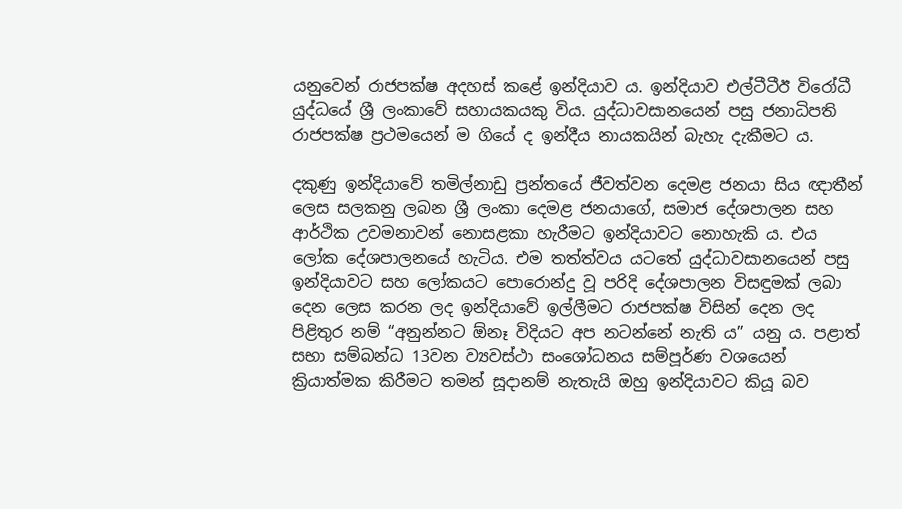යනුවෙන් රාජපක්ෂ අදහස් කළේ ඉන්දියාව ය. ඉන්දියාව එල්ටීටීඊ විරෝධී යුද්ධයේ ශ්‍රී ලංකාවේ සහායකයකු විය. යුද්ධාවසානයෙන් පසු ජනාධිපති රාජපක්ෂ ප්‍රථමයෙන් ම ගියේ ද ඉන්දීය නායකයින් බැහැ දැකීමට ය.

දකුණු ඉන්දියාවේ තමිල්නාඩු ප්‍රන්තයේ ජීවත්වන දෙමළ ජනයා සිය ඥාතීන් ලෙස සලකනු ලබන ශ්‍රී ලංකා දෙමළ ජනයාගේ, සමාජ දේශපාලන සහ ආර්ථික උවමනාවන් නොසළකා හැරීමට ඉන්දියාවට නොහැකි ය. එය ලෝක දේශපාලනයේ හැටිය. එම තත්ත්වය යටතේ යුද්ධාවසානයෙන් පසු ඉන්දියාවට සහ ලෝකයට පොරොන්දු වූ පරිදි දේශපාලන විසඳුමක් ලබා දෙන ලෙස කරන ලද ඉන්දියාවේ ඉල්ලීමට රාජපක්ෂ විසින් දෙන ලද පිළිතුර නම් “අනුන්නට ඕනෑ විදියට අප නටන්නේ නැති ය” යනු ය. පළාත් සභා සම්බන්ධ 13වන ව්‍යවස්ථා සංශෝධනය සම්පූර්ණ වශයෙන් ක්‍රියාත්මක කිරීමට තමන් සූදානම් නැතැයි ඔහු ඉන්දියාවට කියූ බව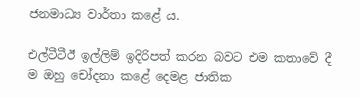ජනමාධ්‍ය වාර්තා කළේ ය.

එල්ටීටීඊ ඉල්ලිම් ඉදිරිපත් කරන බවට එම කතාවේ දී ම ඔහු චෝදනා කළේ දෙමළ ජාතික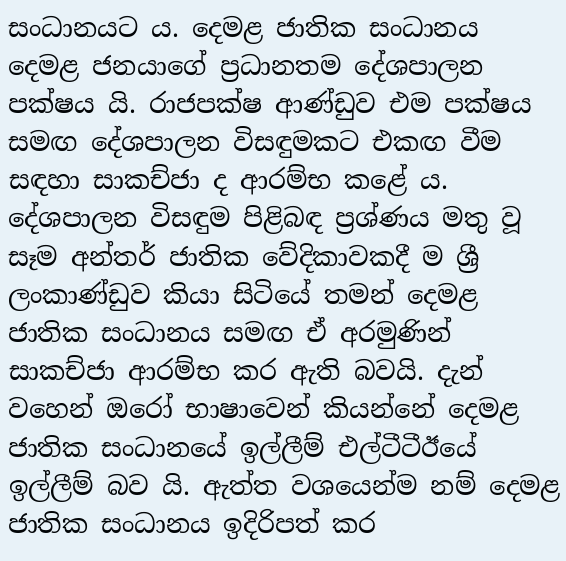සංධානයට ය. දෙමළ ජාතික සංධානය දෙමළ ජනයාගේ ප්‍රධානතම දේශපාලන පක්ෂය යි. රාජපක්ෂ ආණ්ඩුව එම පක්ෂය සමඟ දේශපාලන විසඳුමකට එකඟ වීම සඳහා සාකච්ජා ද ආරම්භ කළේ ය. දේශපාලන විසඳුම පිළිබඳ ප්‍රශ්ණය මතු වූ සෑම අන්තර් ජාතික වේදිකාවකදී ම ශ්‍රී ලංකාණ්ඩුව කියා සිටියේ තමන් දෙමළ ජාතික සංධානය සමඟ ඒ අරමුණින් සාකච්ජා ආරම්භ කර ඇති බවයි. දැන් වහෙන් ඔරෝ භාෂාවෙන් කියන්නේ දෙමළ ජාතික සංධානයේ ඉල්ලීම් එල්ටීටීඊයේ ඉල්ලීම් බව යි. ඇත්ත වශයෙන්ම නම් දෙමළ ජාතික සංධානය ඉදිරිපත් කර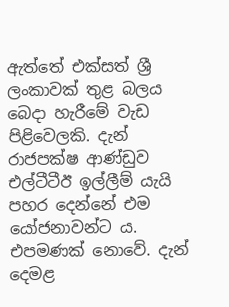ඇත්තේ එක්සත් ශ්‍රී ලංකාවක් තුළ බලය බෙදා හැරීමේ වැඩ පිළිවෙලකි. දැන් රාජපක්ෂ ආණ්ඩුව එල්ටීටීඊ ඉල්ලීම් යැයි පහර දෙන්නේ එම යෝජනාවන්ට ය. එපමණක් නොවේ. දැන් දෙමළ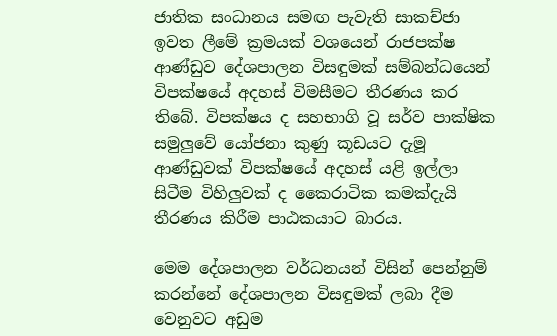ජාතික සංධානය සමඟ පැවැති සාකච්ජා ඉවත ලීමේ ක්‍රමයක් වශයෙන් රාජපක්ෂ ආණ්ඩුව දේශපාලන විසඳුමක් සම්බන්ධයෙන් විපක්ෂයේ අදහස් විමසීමට තීරණය කර තිබේ. විපක්ෂය ද සහභාගි වූ සර්ව පාක්ෂික සමුලුවේ යෝජනා කුණු කූඩයට දැමූ ආණ්ඩුවක් විපක්ෂයේ අදහස් යළි ඉල්ලා සිටීම විහිලුවක් ද කෛරාටික කමක්දැයි තීරණය කිරීම පාඨකයාට බාරය.

මෙම දේශපාලන වර්ධනයන් විසින් පෙන්නුම් කරන්නේ දේශපාලන විසඳුමක් ලබා දීම වෙනුවට අඩුම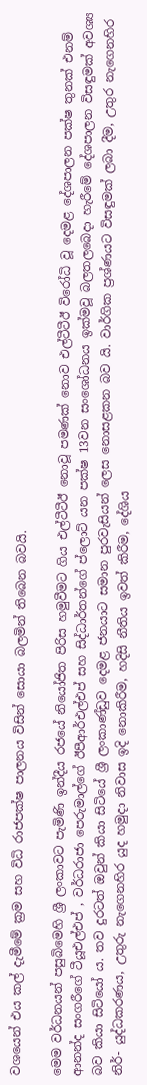වශයෙන් එය කල් දැමීමේ ක්‍රම සහ විධි රාජපක්ෂ පාලනය විසින් සොයා බලමින් තිබෙන බවයි.

මෙම වර්ධනයන් පසුබිමෙහි ශ්‍රී ලංකාවට පැමිණි ඉන්දීය රජයේ නියෝජිත පිරිස හමුවීමට ගිය එල්ටීටීඊ නොවූ පමණක් නොව එල්ටීටීඊ විරෝධි වූ දෙමළ දේශපාලන පක්ෂ තුනක් එනම් ආනන්ද සංගරීගේ ටීයූඑල්එප් , වර්ධරාජා පෙරුමාල්ගේ ඊපීආර්එල්එප් සහ සිද්ධාර්තන්ගේ ප්ලොට් යන පක්ෂ 13වන සංශෝධනය ඉක්මවූ බලතලබෙදා හැරීමේ දේශපාලන විසඳුමක් අවශ්‍ය බව කියා සිටියෝ ය. තව දුරටත් ඔවුන් කියා සිටියේ ශ්‍රී ලංකාණ්ඩුව දෙමළ ජනයාට සමාන පුරවැසියන් ලෙස නොසළකන බව යි. වාර්ගික ප්‍රශ්ණයට විසඳුමක් ලබා දීම, උතුර නැගෙනහිර නිර්- යුද්ධකරණය, උතුරු නැගෙනහිර යුද හමුදා නිවාස ඉදි නොකිරීම, හදිසි නීතිය ඉවත් කිරීම, දේශිය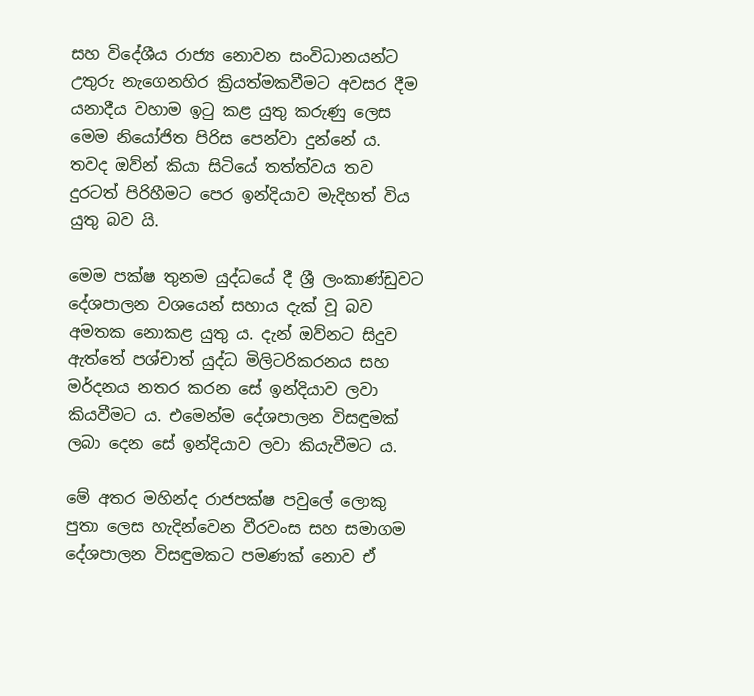සහ විදේශීය රාජ්‍ය නොවන සංවිධානයන්ට උතුරු නැගෙනහිර ක්‍රියත්මකවීමට අවසර දීම යනාදීය වහාම ඉටු කළ යුතු කරුණු ලෙස මෙම නියෝජිත පිරිස පෙන්වා දුන්නේ ය. තවද ඔව්න් කියා සිටියේ තත්ත්වය තව දුරටත් පිරිහීමට පෙර ඉන්දියාව මැදිහත් විය යුතු බව යි.

මෙම පක්ෂ තුනම යුද්ධයේ දී ශ්‍රී ලංකාණ්ඩුවට දේශපාලන වශයෙන් සහාය දැක් වූ බව අමතක නොකළ යුතු ය. දැන් ඔව්නට සිදුව ඇත්තේ පශ්චාත් යුද්ධ මිලිටරිකරනය සහ මර්දනය නතර කරන සේ ඉන්දියාව ලවා කියවීමට ය. එමෙන්ම දේශපාලන විසඳුමක් ලබා දෙන සේ ඉන්දියාව ලවා කියැවීමට ය.

මේ අතර මහින්ද රාජපක්ෂ පවුලේ ලොකු පුතා ලෙස හැදින්වෙන වීරවංස සහ සමාගම දේශපාලන විසඳුමකට පමණක් නොව ඒ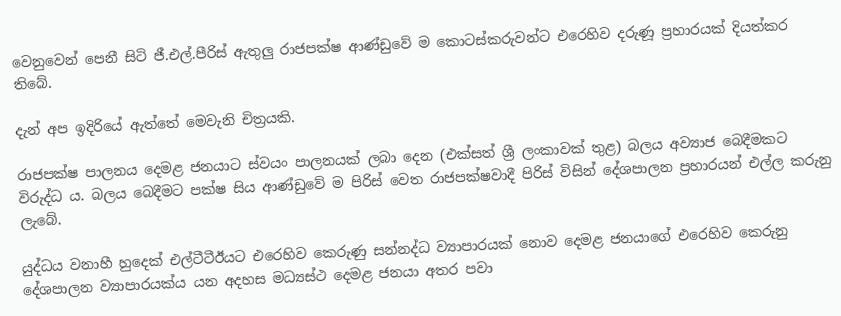වෙනුවෙන් පෙනී සිටි ජී.එල්.පීරිස් ඇතුලු රාජපක්ෂ ආණ්ඩුවේ ම කොටස්කරුවන්ට එරෙහිව දරුණූ ප්‍රහාරයක් දියත්කර තිබේ.

දැන් අප ඉදිරියේ ඇත්තේ මෙවැනි චිත්‍රයකි.

රාජපක්ෂ පාලනය දෙමළ ජනයාට ස්වයං පාලනයක් ලබා දෙන (එක්සත් ශ්‍රී ලංකාවක් තුළ) බලය අව්‍යාජ බෙදීමකට විරුද්ධ ය. බලය බෙදීමට පක්ෂ සිය ආණ්ඩුවේ ම පිරිස් වෙත රාජපක්ෂවාදී පිරිස් විසින් දේශපාලන ප්‍රහාරයන් එල්ල කරුනු ලැබේ.

යුද්ධය වනාහී හුදෙක් එල්ටීටීඊයට එරෙහිව කෙරුණු සන්නද්ධ ව්‍යාපාරයක් නොව දෙමළ ජනයාගේ එරෙහිව කෙරුනු දේශපාලන ව්‍යාපාරයක්ය යන අදහස මධ්‍යස්ථ දෙමළ ජනයා අතර පවා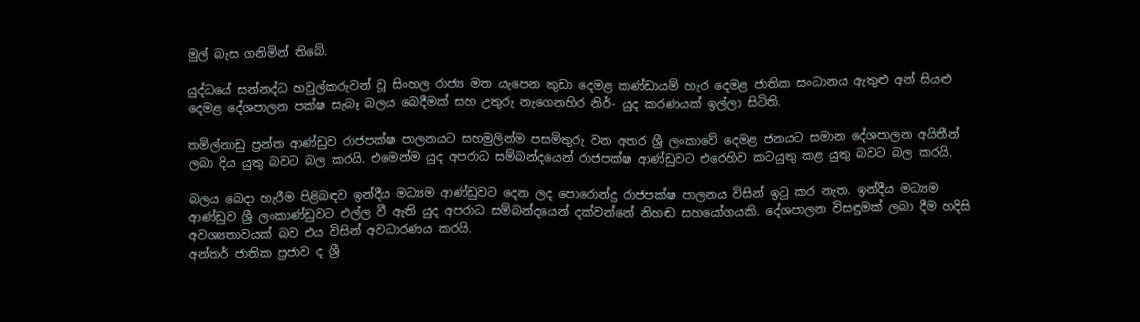මුල් බැස ගනිමින් තිබේ.

යුද්ධයේ සන්නද්ධ හවුල්කරුවන් වූ සිංහල රාජ්‍ය මත යැපෙන කුඩා දෙමළ කණ්ඩායම් හැර දෙමළ ජාතික සංධානය ඇතුළු අන් සියළු දෙමළ දේශපාලන පක්ෂ සැබෑ බලය බෙදීමක් සහ උතුරු නැගෙනහිර නිර්- යුද කරණයක් ඉල්ලා සිටිති.

තමිල්නාඩු ප්‍රන්ත ආණ්ඩුව රාජපක්ෂ පාලනයට සහමුලින්ම පසමිතුරු වන අතර ශ්‍රී ලංකාවේ දෙමළ ජනයට සමාන දේශපාලන අයිතීන් ලබා දිය යුතු බවට බල කරයි. එමෙන්ම යුද අපරාධ සම්බන්දයෙන් රාජපක්ෂ ආණ්ඩුවට එරෙහිව කටයුතු කළ යුතු බවට බල කරයි.

බලය බෙදා හැරීම පිළිබඳව ඉන්දීය මධ්‍යම ආණ්ඩුවට දෙන ලද පොරොන්දු රාජපක්ෂ පාලනය විසින් ඉටු කර නැත. ඉන්දීය මධ්‍යම ආණ්ඩුව ශ්‍රී ලංකාණ්ඩුවට එල්ල වී ඇති යුද අපරාධ සම්බන්දයෙන් දක්වන්නේ නිහඬ සහයෝගයකි. දේශපාලන විසඳුමක් ලබා දීම හදිසි අවශ්‍යතාවයක් බව එය විසින් අවධාරණය කරයි.
අන්තර් ජාතික ප්‍රජාව ද ශ්‍රී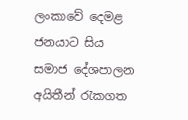ලංකාවේ දෙමළ ජනයාට සිය සමාජ දේශපාලන අයිතීන් රැකගත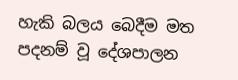හැකි බලය බෙදීම මත පදනම් වූ දේශපාලන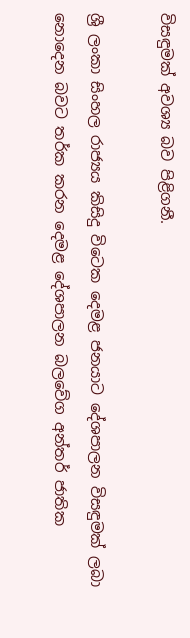විසඳුමක් අවශ්‍ය බව පිළිගනී.

ශ්‍රී ලංකා සිංහල රාජ්‍යය කිසිදු විටෙක දෙමළ ජනයාට දේශපාලන විසඳුමක් ලබා නොදෙන බවට තර්ක කරන දෙමළ දේශපාලන බලවේග අන්තර් ජාතික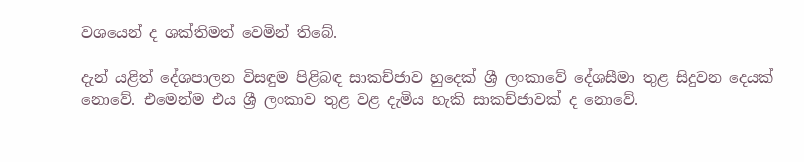වශයෙන් ද ශක්තිමත් වෙමින් තිබේ.

දැන් යළිත් දේශපාලන විසඳුම පිළිබඳ සාකච්ජාව හුදෙක් ශ්‍රී ලංකාවේ දේශසීමා තුළ සිදුවන දෙයක් නොවේ. එමෙන්ම එය ශ්‍රී ලංකාව තුළ වළ දැමිය හැකි සාකච්ජාවක් ද නොවේ.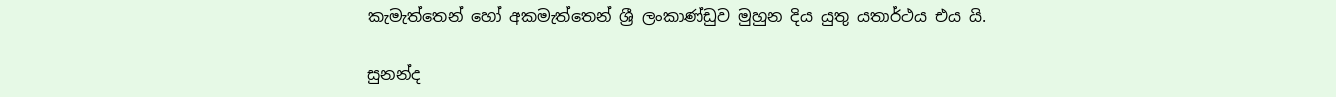කැමැත්තෙන් හෝ අකමැත්තෙන් ශ්‍රී ලංකාණ්ඩුව මුහුන දිය යුතු යතාර්ථය එය යි.

සුනන්ද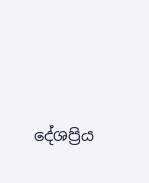දේශප්‍රිය